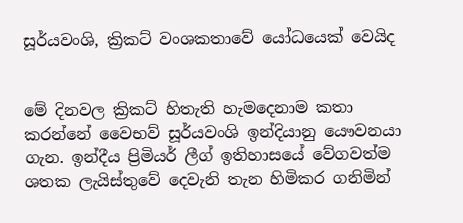සූර්යවංශි, ක්‍රිකට් වංශකතාවේ යෝධයෙක් වෙයිද


මේ දිනවල ක්‍රිකට් හිතැති හැමදෙනාම කතා කරන්නේ වෛභව් සූර්යවංශි ඉන්දියානු යෞවනයා ගැන. ඉන්දීය ප්‍රිමියර් ලීග් ඉතිහාසයේ වේගවත්ම ශතක ලැයිස්තුවේ දෙවැනි තැන හිමිකර ගනිමින්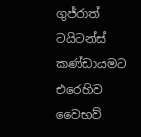ගුජ්රාත් ටයිටන්ස් කණ්ඩායමට එරෙහිව වෛභව්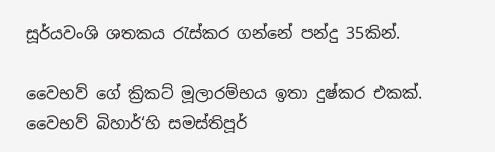සූර්යවංශි ශතකය රැස්කර ගන්නේ පන්දු 35කින්.

වෛභව් ගේ ක්‍රිකට් මූලාරම්භය ඉතා දුෂ්කර එකක්. වෛභව් බිහාර්‘හි සමස්තිපූර්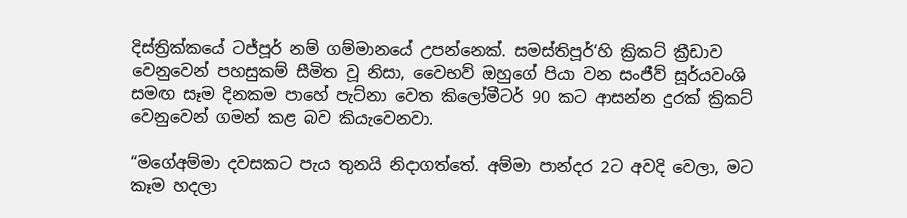දිස්ත්‍රික්කයේ ටජ්පූර් නම් ගම්මානයේ උපන්නෙක්. සමස්තිපූර්‘හි ක්‍රිකට් ක්‍රීඩාව වෙනුවෙන් පහසුකම් සීමිත වූ නිසා, වෛභව් ඔහුගේ පියා වන සංජීව් සූර්යවංශි සමඟ සෑම දිනකම පාහේ පැට්නා වෙත කිලෝමීටර් 90 කට ආසන්න දුරක් ක්‍රිකට් වෙනුවෙන් ගමන් කළ බව කියැවෙනවා.

“මගේඅම්මා දවසකට පැය තුනයි නිදාගත්තේ. අම්මා පාන්දර 2ට අවදි වෙලා, මට කෑම හදලා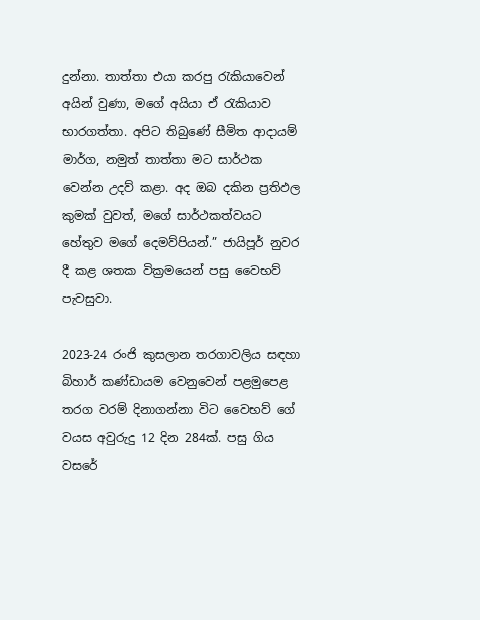දුන්නා. තාත්තා එයා කරපු රැකියාවෙන් අයින් වුණා, මගේ අයියා ඒ රැකියාව භාරගත්තා. අපිට තිබුණේ සීමිත ආදායම් මාර්ග, නමුත් තාත්තා මට සාර්ථක වෙන්න උදව් කළා. අද ඔබ දකින ප්‍රතිඵල කුමක් වුවත්, මගේ සාර්ථකත්වයට හේතුව මගේ දෙමව්පියන්.” ජායිපූර් නුවර දී කළ ශතක වික්‍රමයෙන් පසු වෛභව් පැවසුවා.

2023-24 රංජි කුසලාන තරගාවලිය සඳහා බිහාර් කණ්ඩායම වෙනුවෙන් පළමුපෙළ තරග වරම් දිනාගන්නා විට වෛභව් ගේ වයස අවුරුදු 12 දින 284ක්. පසු ගිය වසරේ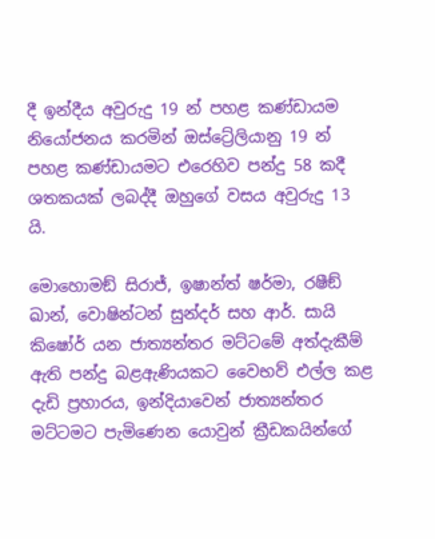දී ඉන්දීය අවුරුදු 19 න් පහළ කණ්ඩායම නියෝජනය කරමින් ඔස්ට්‍රේලියානු 19 න් පහළ කණ්ඩායමට එරෙහිව පන්දු 58 කදී ශතකයක් ලබද්දී ඔහුගේ වසය අවුරුදු 13 යි.

මොහොමඞ් සිරාජ්, ඉෂාන්ත් ෂර්මා, රෂීඞ් ඛාන්, වොෂින්ටන් සුන්දර් සහ ආර්. සායි කිෂෝර් යන ජාත්‍යන්තර මට්ටමේ අත්දැකීම් ඇති පන්දු බළඇණියකට වෛභව් එල්ල කළ දැඩි ප්‍රහාරය, ඉන්දියාවෙන් ජාත්‍යන්තර මට්ටමට පැමිණෙන යොවුන් ක්‍රීඩකයින්ගේ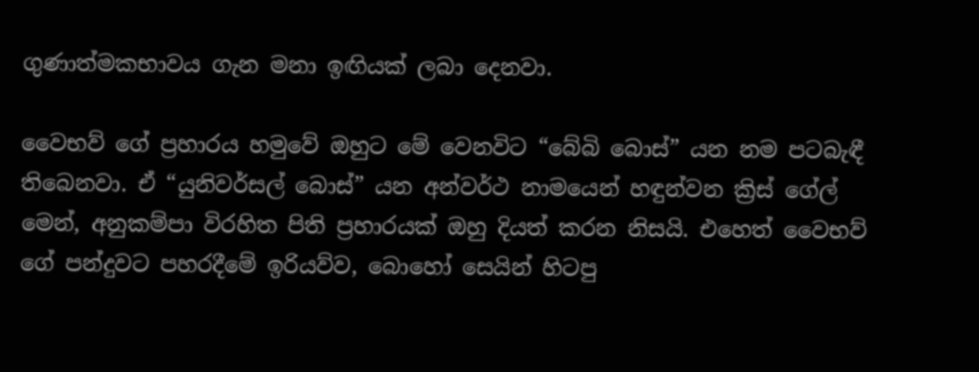ගුණාත්මකභාවය ගැන මනා ඉඟියක් ලබා දෙනවා.

වෛභව් ගේ ප්‍රහාරය හමුවේ ඔහුට මේ වෙනවිට “බේබි බොස්” යන නම පටබැඳී තිබෙනවා. ඒ “යුනිවර්සල් බොස්” යන අන්වර්ථ නාමයෙන් හඳුන්වන ක්‍රිස් ගේල් මෙන්, අනුකම්පා විරහිත පිති ප්‍රහාරයක් ඔහු දියත් කරන නිසයි. එහෙත් වෛභව් ගේ පන්දුවට පහරදීමේ ඉරියව්ව, බොහෝ සෙයින් හිටපු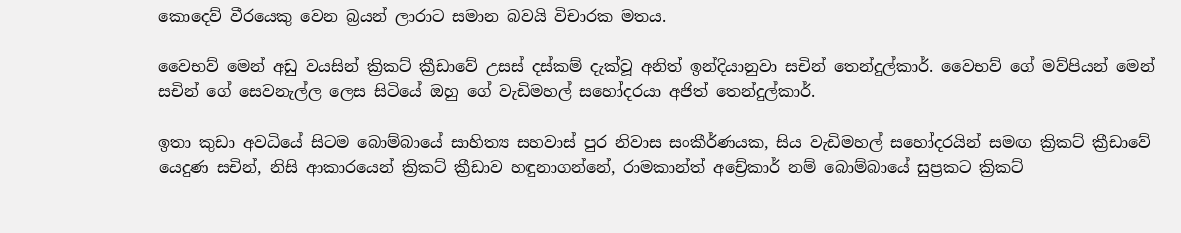කොදෙව් වීරයෙකු වෙන බ්‍රයන් ලාරාට සමාන බවයි විචාරක මතය.

වෛභව් මෙන් අඩු වයසින් ක්‍රිකට් ක්‍රීඩාවේ උසස් දස්කම් දැක්වූ අනිත් ඉන්දියානුවා සචින් තෙන්දුල්කාර්. වෛභව් ගේ මව්පියන් මෙන් සචින් ගේ සෙවනැල්ල ලෙස සිටියේ ඔහු ගේ වැඩිමහල් සහෝදරයා අජිත් තෙන්දුල්කාර්.

ඉතා කුඩා අවධියේ සිටම බොම්බායේ සාහිත්‍ය සහවාස් පුර නිවාස සංකීර්ණයක, සිය වැඩිමහල් සහෝදරයින් සමඟ ක්‍රිකට් ක්‍රීඩාවේ යෙදුණ සචින්, නිසි ආකාරයෙන් ක්‍රිකට් ක්‍රීඩාව හඳුනාගන්නේ, රාමකාන්ත් අච්‍රේකාර් නම් බොම්බායේ සුප්‍රකට ක්‍රිකට්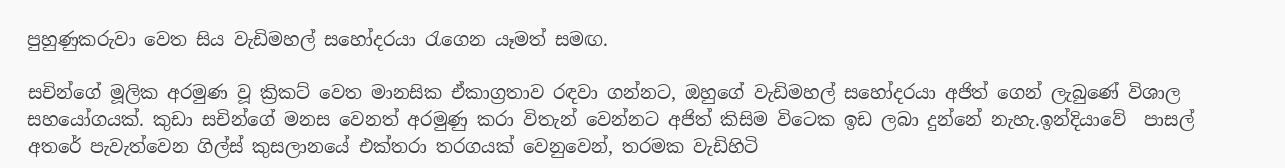පුහුණුකරුවා වෙත සිය වැඩිමහල් සහෝදරයා රැගෙන යෑමත් සමඟ.

සචින්ගේ මූලික අරමුණ වූ ක්‍රිකට් වෙත මානසික ඒකාග්‍රතාව රඳවා ගන්නට, ඔහුගේ වැඩිමහල් සහෝදරයා අජිත් ගෙන් ලැබුණේ විශාල සහයෝගයක්. කුඩා සචින්ගේ මනස වෙනත් අරමුණු කරා විතැන් වෙන්නට අජිත් කිසිම විටෙක ඉඩ ලබා දුන්නේ නැහැ.ඉන්දියාවේ  පාසල් අතරේ පැවැත්වෙන ගිල්ස් කුසලානයේ එක්තරා තරගයක් වෙනුවෙන්, තරමක වැඩිහිටි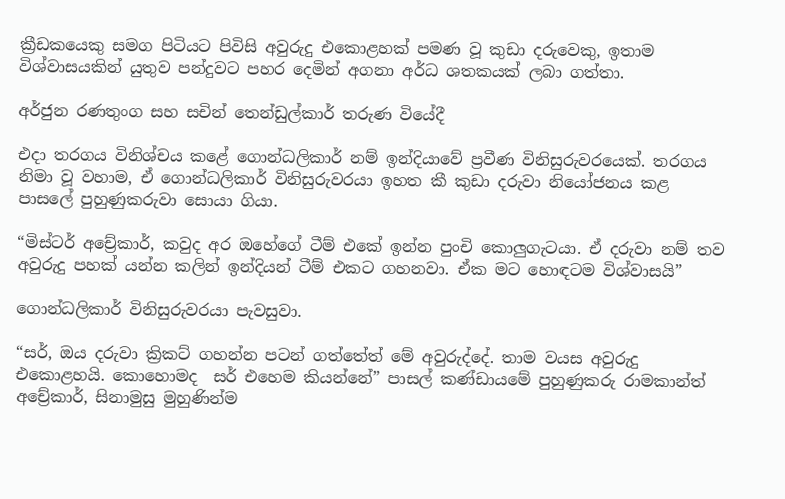ක්‍රීඩකයෙකු සමග පිටියට පිවිසි අවුරුදු එකොළහක් පමණ වූ කුඩා දරුවෙකු, ඉතාම විශ්වාසයකින් යුතුව පන්දුවට පහර දෙමින් අගනා අර්ධ ශතකයක් ලබා ගත්තා.

අර්ජුන රණතුංග සහ සචින් තෙන්ඩුල්කාර් තරුණ වියේදී

එදා තරගය විනිශ්චය කළේ ගොන්ධලිකාර් නම් ඉන්දියාවේ ප්‍රවීණ විනිසුරුවරයෙක්. තරගය නිමා වූ වහාම, ඒ ගොන්ධලිකාර් විනිසුරුවරයා ඉහත කී කුඩා දරුවා නියෝජනය කළ පාසලේ පුහුණුකරුවා සොයා ගියා.

“මිස්ටර් අච්‍රේකාර්, කවුද අර ඔහේගේ ටීම් එකේ ඉන්න පුංචි කොලු‍ගැටයා. ඒ දරුවා නම් තව අවුරුදු පහක් යන්න කලින් ඉන්දියන් ටීම් එකට ගහනවා. ඒක මට හොඳටම විශ්වාසයි”

ගොන්ධලිකාර් විනිසුරුවරයා පැවසුවා.

“සර්, ඔය දරුවා ක්‍රිකට් ගහන්න පටන් ගත්තේත් මේ අවුරුද්දේ. තාම වයස අවුරුදු එකොළහයි. කොහොමද  සර් එහෙම කියන්නේ” පාසල් කණ්ඩායමේ පුහුණුකරු රාමකාන්ත් අච්‍රේකාර්, සිනාමුසු මුහුණින්ම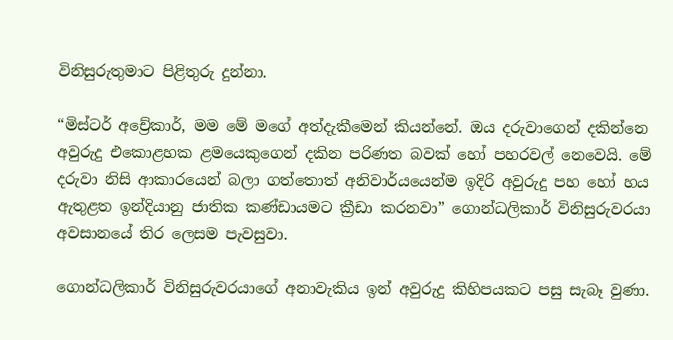විනිසුරුතුමාට පිළිතුරු දුන්නා.

“මිස්ටර් අච්‍රේකාර්, මම මේ මගේ අත්දැකීමෙන් කියන්නේ. ඔය දරුවාගෙන් දකින්නෙ අවුරුදු එකොළහක ළමයෙකුගෙන් දකින පරිණත බවක් හෝ පහරවල් නෙවෙයි. මේ දරුවා නිසි ආකාරයෙන් බලා ගත්තොත් අනිවාර්යයෙන්ම ඉදිරි අවුරුදු පහ හෝ හය ඇතුළත ඉන්දියානු ජාතික කණ්ඩායමට ක්‍රීඩා කරනවා” ගොන්ධලිකාර් විනිසුරුවරයා අවසානයේ තිර ලෙසම පැවසුවා.

ගොන්ධලිකාර් විනිසුරුවරයාගේ අනාවැකිය ඉන් අවුරුදු කිහිපයකට පසු සැබෑ වුණා.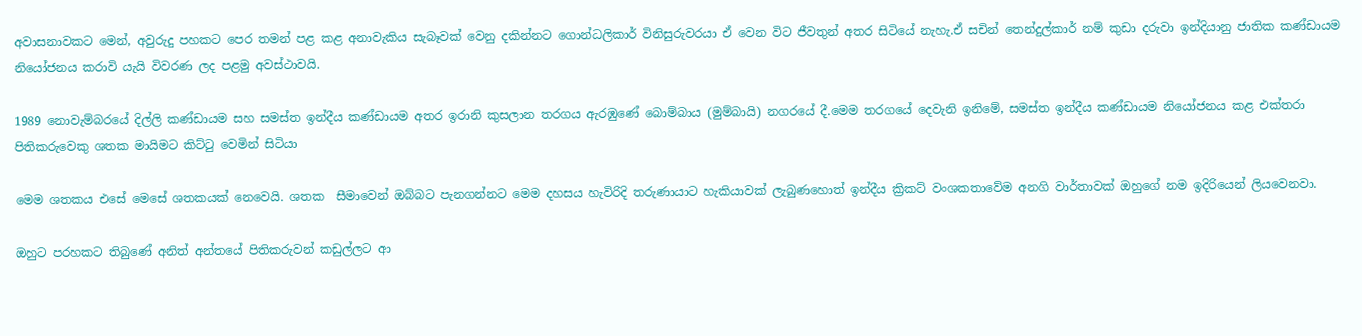අවාසනාවකට මෙන්, අවුරුදු පහකට පෙර තමන් පළ කළ අනාවැකිය සැබෑවක් වෙනු දකින්නට ගොන්ධලිකාර් විනිසුරුවරයා ඒ වෙන විට ජීවතුන් අතර සිටියේ නැහැ.ඒ සචින් තෙන්දුල්කාර් නම් කුඩා දරුවා ඉන්දියානු ජාතික කණ්ඩායම නියෝජනය කරාවි යැයි විවරණ ලද පළමු අවස්ථාවයි.

1989 නොවැම්බරයේ දිල්ලි කණ්ඩායම සහ සමස්ත ඉන්දීය කණ්ඩායම අතර ඉරානි කුසලාන තරගය ඇරඹුණේ බොම්බාය (මුම්බායි) නගරයේ දී.මෙම තරගයේ දෙවැනි ඉනිමේ, සමස්ත ඉන්දීය කණ්ඩායම නියෝජනය කළ එක්තරා පිතිකරුවෙකු ශතක මායිමට කිට්ටු වෙමින් සිටියා

මෙම ශතකය එසේ මෙසේ ශතකයක් නෙවෙයි. ශතක  සීමාවෙන් ඔබ්බට පැනගන්නට මෙම දහසය හැවිරිදි තරුණායාට හැකියාවක් ලැබුණහොත් ඉන්දීය ක්‍රිකට් වංශකතාවේම අනගි වාර්තාවක් ඔහුගේ නම ඉදිරියෙන් ලියවෙනවා.

ඔහුට පරහකට තිබුණේ අනිත් අන්තයේ පිතිකරුවන් කඩුල්ලට ආ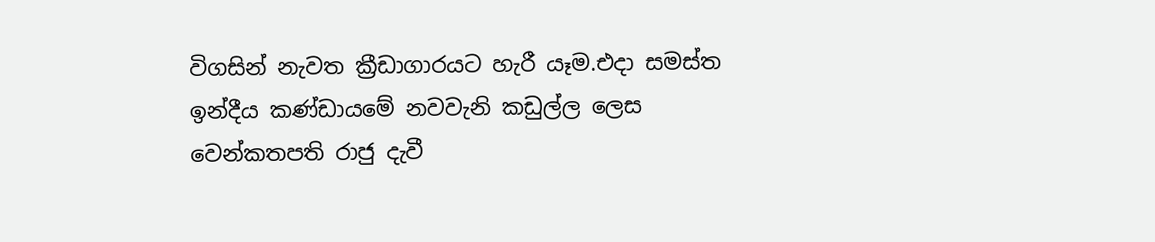විගසින් නැවත ක්‍රීඩාගාරයට හැරී යෑම.එදා සමස්ත ඉන්දීය කණ්ඩායමේ නවවැනි කඩුල්ල ලෙස වෙන්කතපති රාජු දැවී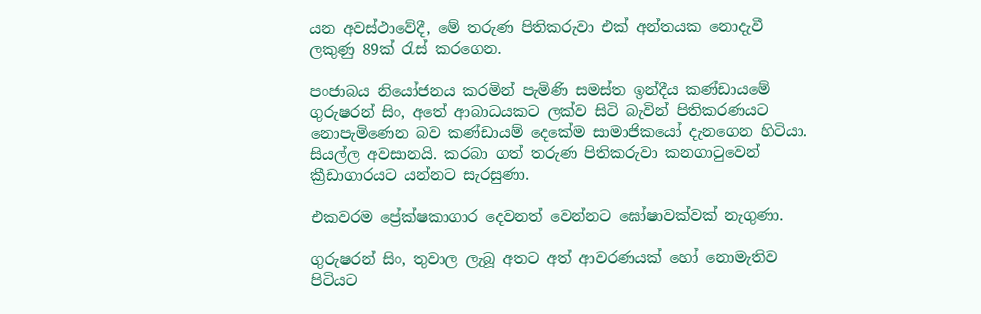යන අවස්ථාවේදී, මේ තරුණ පිතිකරුවා එක් අන්‍තයක නොදැවී ලකුණු 89ක් රැස් කරගෙන.

පංජාබය නියෝජනය කරමින් පැමිණි සමස්ත ඉන්දීය කණ්ඩායමේ ගුරුෂරන් සිං, අතේ ආබාධයකට ලක්ව සිටි බැවින් පිතිකරණයට නොපැමිණෙන බව කණ්ඩායම් දෙකේම සාමාජිකයෝ දැනගෙන හිටියා. සියල්ල අවසානයි. කරබා ගත් තරුණ පිතිකරුවා කනගාටුවෙන් ක්‍රීඩාගාරයට යන්නට සැරසුණා.

එකවරම ප්‍රේක්ෂකාගාර දෙවනත් වෙන්නට ඝෝෂාවක්වක් නැගුණා.

ගුරුෂරන් සිං, තුවාල ලැබූ අතට අත් ආවරණයක් හෝ නොමැතිව පිටියට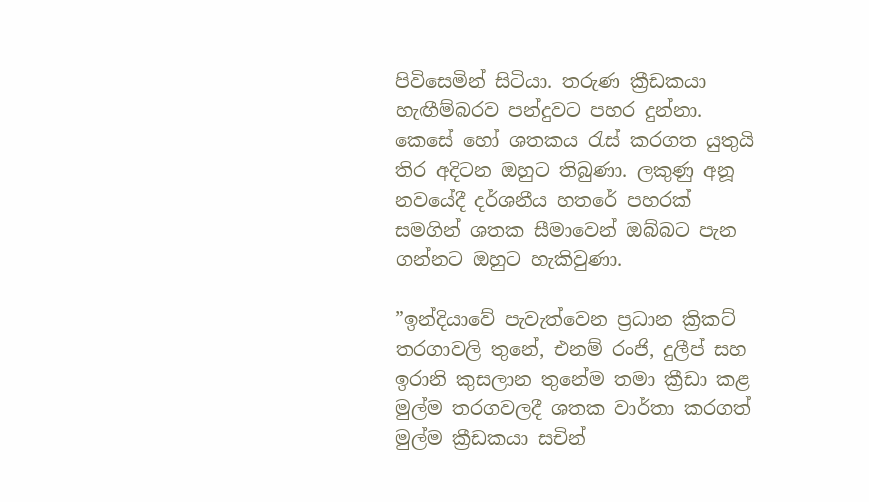පිවිසෙමින් සිටියා. තරුණ ක්‍රීඩකයා හැඟීම්බරව පන්දුවට පහර දුන්නා. කෙසේ හෝ ශතකය රැස් කරගත යුතුයි තිර අදිටන ඔහුට තිබුණා. ලකුණු අනූ නවයේදී දර්ශනීය හතරේ පහරක් සමගින් ශතක සීමාවෙන් ඔබ්බට පැන ගන්නට ඔහුට හැකිවුණා.

”ඉන්දියාවේ පැවැත්වෙන ප්‍රධාන ක්‍රිකට් තරගාවලි තුනේ, එනම් රංජි, දුලීප් සහ ඉරානි කුසලාන තුනේම තමා ක්‍රීඩා කළ මුල්ම තරගවලදී ශතක වාර්තා කරගත් මුල්ම ක්‍රීඩකයා සචින්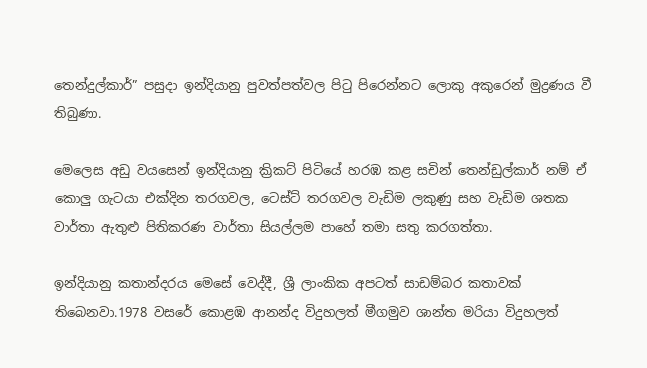තෙන්දුල්කාර්” පසුදා ඉන්දියානු පුවත්පත්වල පිටු පිරෙන්නට ලොකු අකුරෙන් මුද්‍රණය වී තිබුණා.

මෙලෙස අඩු වයසෙන් ඉන්දියානු ක්‍රිකට් පිටියේ හරඹ කළ සචින් තෙන්ඩුල්කාර් නම් ඒ කොලු‍ ගැටයා එක්දින තරගවල, ටෙස්ට් තරගවල වැඩිම ලකුණු සහ වැඩිම ශතක වාර්තා ඇතුළු පිතිකරණ වාර්තා සියල්ලම පාහේ තමා සතු කරගත්තා.

ඉන්දියානු කතාන්දරය මෙසේ වෙද්දී, ශ්‍රී ලාංකික අපටත් සාඩම්බර කතාවක් තිබෙනවා.1978 වසරේ කොළඹ ආනන්ද විදුහලත් මීගමුව ශාන්ත මරියා විදුහලත්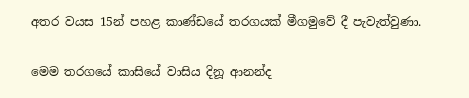අතර වයස 15න් පහළ කාණ්ඩයේ තරගයක් මීගමුවේ දී පැවැත්වුණා.

මෙම තරගයේ කාසියේ වාසිය දිනූ ආනන්ද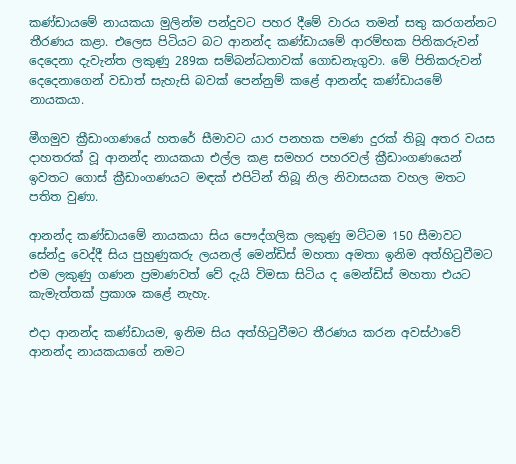කණ්ඩායමේ නායකයා මුලින්ම පන්දුවට පහර දීමේ වාරය තමන් සතු කරගන්නට තීරණය කළා. එලෙස පිටියට බට ආනන්ද කණ්ඩායමේ ආරම්භක පිතිකරුවන් දෙදෙනා දැවැන්ත ලකුණු 289ක සම්බන්ධතාවක් ගොඩනැගුවා. මේ පිතිකරුවන් දෙදෙනාගෙන් වඩාත් සැහැසි බවක් පෙන්නුම් කළේ ආනන්ද කණ්ඩායමේ නායකයා.

මීගමුව ක්‍රීඩාංගණයේ හතරේ සීමාවට යාර පනහක පමණ දුරක් තිබූ අතර වයස දාහතරක් වූ ආනන්ද නායකයා එල්ල කළ සමහර පහරවල් ක්‍රීඩාංගණයෙන් ඉවතට ගොස් ක්‍රීඩාංගණයට මඳක් එපිටින් තිබූ නිල නිවාසයක වහල මතට පතිත වුණා.

ආනන්ද කණ්ඩායමේ නායකයා සිය පෞද්ගලික ලකුණු මට්ටම 150 සීමාවට සේන්දු වෙද්දී සිය පුහුණුකරු ලයනල් මෙන්ඩිස් මහතා අමතා ඉනිම අත්හිටුවීමට එම ලකුණු ගණන ප්‍රමාණවත් වේ දැයි විමසා සිටිය ද මෙන්ඩිස් මහතා එයට කැමැත්තක් ප්‍රකාශ කළේ නැහැ.

එදා ආනන්ද කණ්ඩායම, ඉනිම සිය අත්හිටුවීමට තීරණය කරන අවස්ථාවේ ආනන්ද නායකයාගේ නමට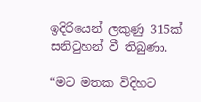ඉදිරියෙන් ලකුණු 315ක් සනිටුහන් වී තිබුණා.

“මට මතක විදිහට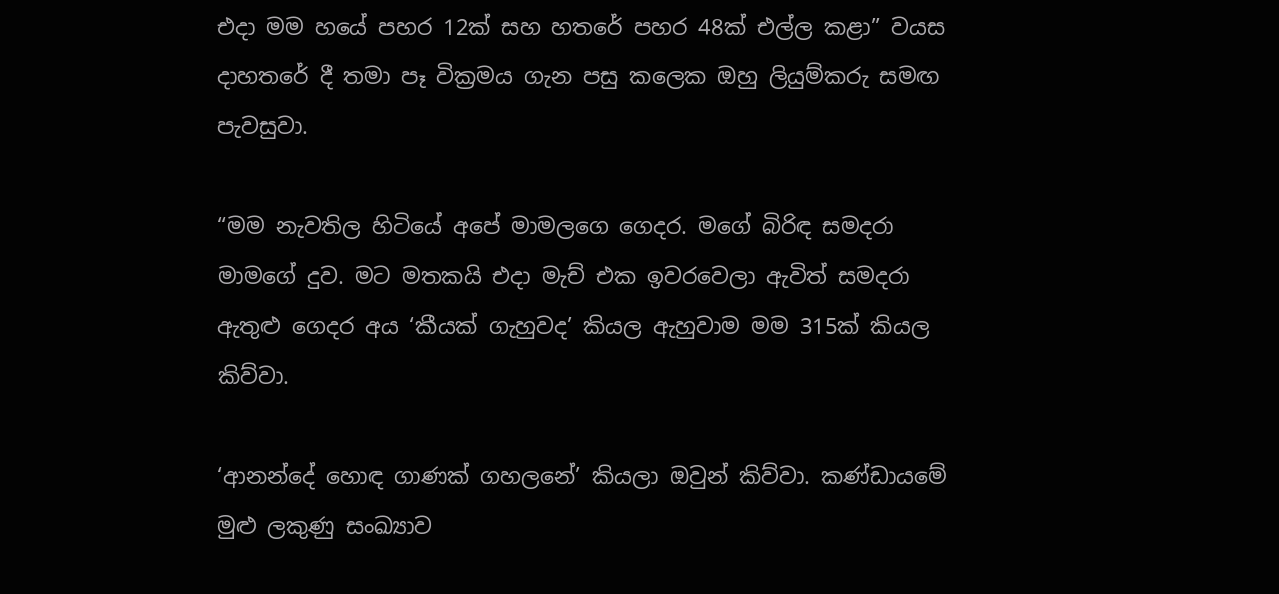එදා මම හයේ පහර 12ක් සහ හතරේ පහර 48ක් එල්ල කළා” වයස දාහතරේ දී තමා පෑ වික්‍රමය ගැන පසු කලෙක ඔහු ලියුම්කරු සමඟ පැවසුවා.

“මම නැවතිල හිටියේ අපේ මාමලගෙ ගෙදර. මගේ බිරිඳ සමදරා මාමගේ දුව. මට මතකයි එදා මැච් එක ඉවරවෙලා ඇවිත් සමදරා ඇතුළු ගෙදර අය ‘කීයක් ගැහුවද’ කියල ඇහුවාම මම 315ක් කියල කිව්වා.

‘ආනන්දේ හොඳ ගාණක් ගහලනේ’ කියලා ඔවුන් කිව්වා. කණ්ඩායමේ මුළු ලකුණු සංඛ්‍යාව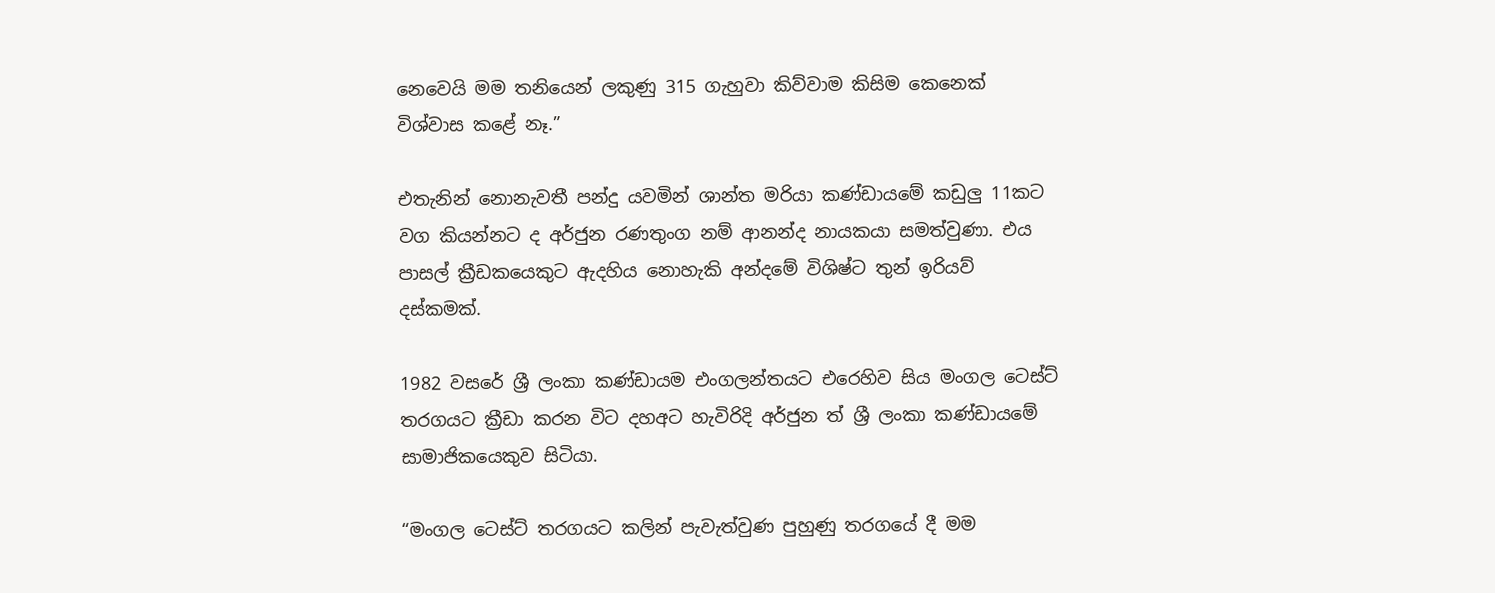නෙවෙයි මම තනියෙන් ලකුණු 315 ගැහුවා කිව්වාම කිසිම කෙනෙක් විශ්වාස කළේ නෑ.”

එතැනින් නොනැවතී පන්දු යවමින් ශාන්ත මරියා කණ්ඩායමේ කඩුලු‍ 11කට වග කියන්නට ද අර්ජුන රණතුංග නම් ආනන්ද නායකයා සමත්වුණා. එය පාසල් ක්‍රීඩකයෙකුට ඇදහිය නොහැකි අන්දමේ විශිෂ්ට තුන් ඉරියව් දස්කමක්.

1982 වසරේ ශ්‍රී ලංකා කණ්ඩායම එංගලන්තයට එරෙහිව සිය මංගල ටෙස්ට් තරගයට ක්‍රීඩා කරන විට දහඅට හැවිරිදි අර්ජුන ත් ශ්‍රී ලංකා කණ්ඩායමේ සාමාජිකයෙකුව සිටියා.

“මංගල ටෙස්ට් තරගයට කලින් පැවැත්වුණ පුහුණු තරගයේ දී මම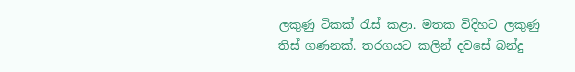ලකුණු ටිකක් රැස් කළා. මතක විදිහට ලකුණු තිස් ගණනක්. තරගයට කලින් දවසේ බන්දු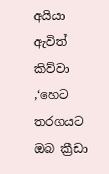අයියා ඇවිත් කිව්වා ,‘හෙට තරගයට ඔබ ක්‍රීඩා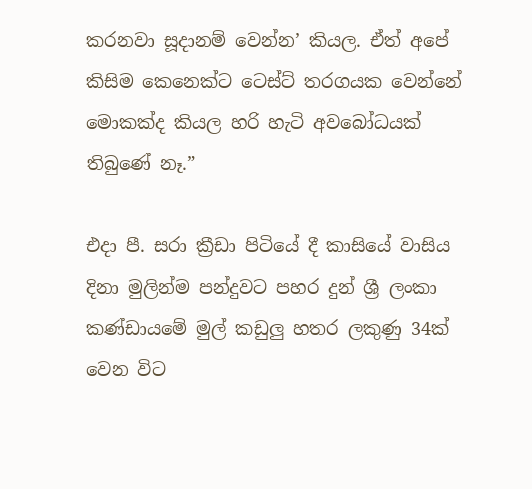කරනවා සූදානම් වෙන්න’ කියල. ඒත් අපේ කිසිම කෙනෙක්ට ටෙස්ට් තරගයක වෙන්නේ මොකක්ද කියල හරි හැටි අවබෝධයක් තිබුණේ නෑ.”

එදා පී. සරා ක්‍රීඩා පිටියේ දී කාසියේ වාසිය දිනා මුලින්ම පන්දුවට පහර දුන් ශ්‍රී ලංකා කණ්ඩායමේ මුල් කඩුලු‍ හතර ලකුණු 34ක් වෙන විට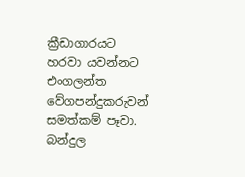ක්‍රීඩාගාරයට හරවා යවන්නට එංගලන්ත වේගපන්දුකරුවන් සමත්කම් පෑවා.
බන්දුල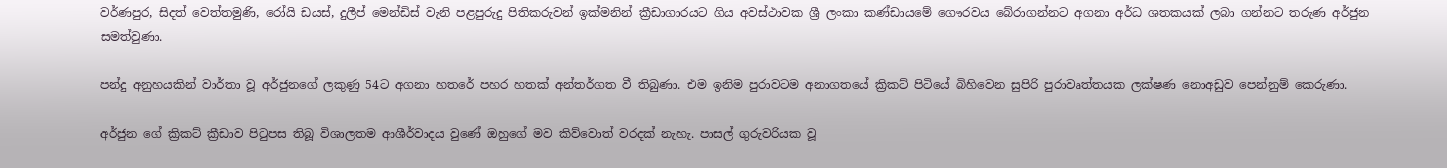වර්ණපුර, සිදත් වෙත්තමුණි, රෝයි ඩයස්, දුලීප් මෙන්ඩිස් වැනි පළපුරුදු පිතිකරුවන් ඉක්මනින් ක්‍රීඩාගාරයට ගිය අවස්ථාවක ශ්‍රී ලංකා කණ්ඩායමේ ගෞරවය බේරාගන්නට අගනා අර්ධ ශතකයක් ලබා ගන්නට තරුණ අර්ජුන සමත්වුණා.

පන්දු අනුහයකින් වාර්තා වූ අර්ජුනගේ ලකුණු 54ට අගනා හතරේ පහර හතක් අන්තර්ගත වී තිබුණා. එම ඉනිම පුරාවටම අනාගතයේ ක්‍රිකට් පිටියේ බිහිවෙන සුපිරි පුරාවෘත්තයක ලක්ෂණ නොඅඩුව පෙන්නුම් කෙරුණා.

අර්ජුන ගේ ක්‍රිකට් ක්‍රීඩාව පිටුපස තිබූ විශාලතම ආශීර්වාදය වුණේ ඔහුගේ මව කිව්වොත් වරදක් නැහැ. පාසල් ගුරුවරියක වූ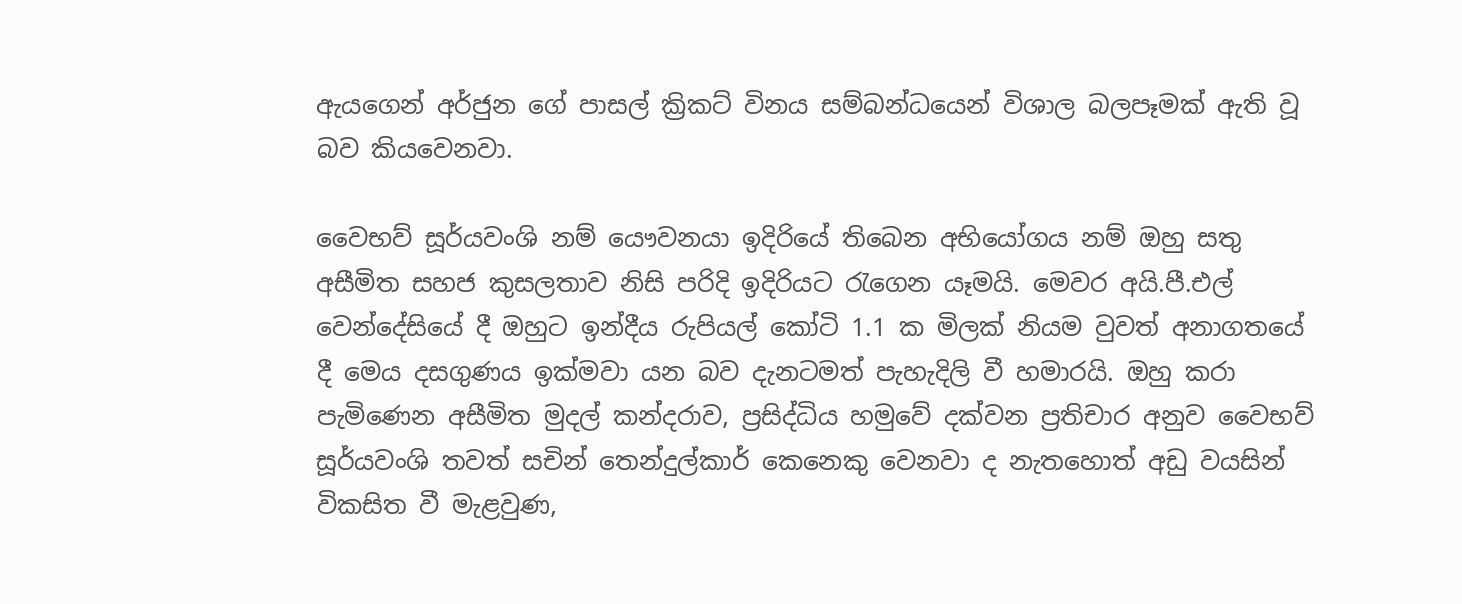ඇයගෙන් අර්ජුන ගේ පාසල් ක්‍රිකට් විනය සම්බන්ධයෙන් විශාල බලපෑමක් ඇති වූ බව කියවෙනවා.

වෛභව් සූර්යවංශි නම් යෞවනයා ඉදිරියේ තිබෙන අභියෝගය නම් ඔහු සතු අසීමිත සහජ කුසලතාව නිසි පරිදි ඉදිරියට රැගෙන යෑමයි. මෙවර අයි.පී.එල් වෙන්දේසියේ දී ඔහුට ඉන්දීය රුපියල් කෝටි 1.1 ක මිලක් නියම වුවත් අනාගතයේ දී මෙය දසගුණය ඉක්මවා යන බව දැනටමත් පැහැදිලි වී හමාරයි. ඔහු කරා පැමිණෙන අසීමිත මුදල් කන්දරාව, ප්‍රසිද්ධිය හමුවේ දක්වන ප්‍රතිචාර අනුව වෛභව් සූර්යවංශි තවත් සචින් තෙන්දුල්කාර් කෙනෙකු වෙනවා ද නැතහොත් අඩු වයසින් විකසිත වී මැළවුණ,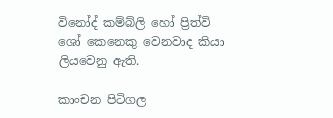විනෝද් කම්බ්ලි හෝ ප්‍රිත්වි ශෝ කෙනෙකු වෙනවාද කියා ලියවෙනු ඇති.

කාංචන පිටිගල